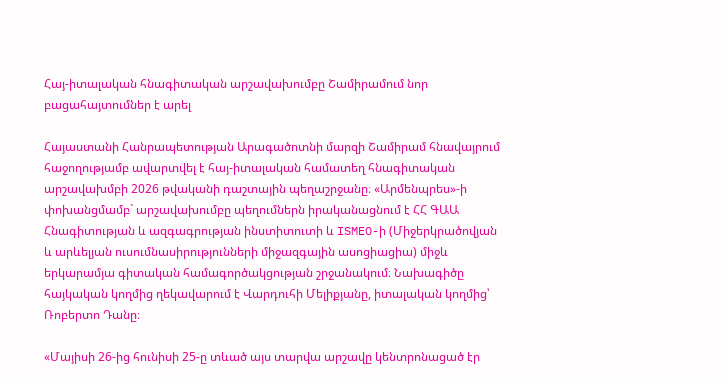Հայ-իտալական հնագիտական արշավախումբը Շամիրամում նոր բացահայտումներ է արել

Հայաստանի Հանրապետության Արագածոտնի մարզի Շամիրամ հնավայրում հաջողությամբ ավարտվել է հայ-իտալական համատեղ հնագիտական արշավախմբի 2026 թվականի դաշտային պեղաշրջանը։ «Արմենպրես»-ի փոխանցմամբ` արշավախումբը պեղումներն իրականացնում է ՀՀ ԳԱԱ Հնագիտության և ազգագրության ինստիտուտի և ISMEO-ի (Միջերկրածովյան և արևելյան ուսումնասիրությունների միջազգային ասոցիացիա) միջև երկարամյա գիտական համագործակցության շրջանակում։ Նախագիծը հայկական կողմից ղեկավարում է Վարդուհի Մելիքյանը, իտալական կողմից՝ Ռոբերտո Դանը։

«Մայիսի 26-ից հունիսի 25-ը տևած այս տարվա արշավը կենտրոնացած էր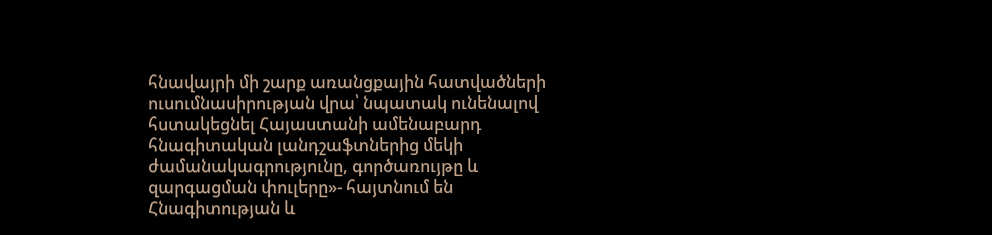հնավայրի մի շարք առանցքային հատվածների ուսումնասիրության վրա՝ նպատակ ունենալով հստակեցնել Հայաստանի ամենաբարդ հնագիտական լանդշաֆտներից մեկի ժամանակագրությունը, գործառույթը և զարգացման փուլերը»- հայտնում են Հնագիտության և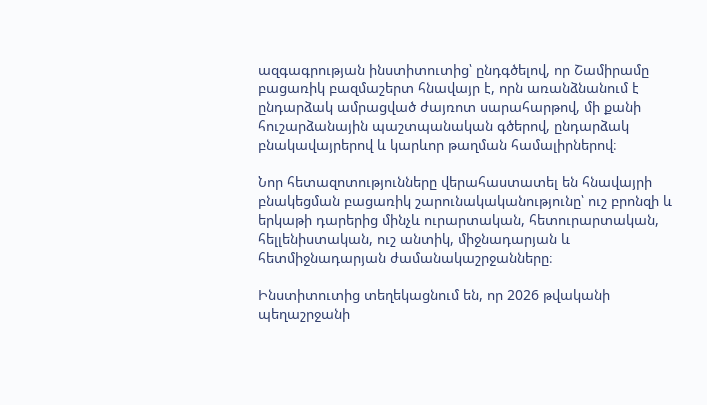ազգագրության ինստիտուտից՝ ընդգծելով, որ Շամիրամը բացառիկ բազմաշերտ հնավայր է, որն առանձնանում է ընդարձակ ամրացված ժայռոտ սարահարթով, մի քանի հուշարձանային պաշտպանական գծերով, ընդարձակ բնակավայրերով և կարևոր թաղման համալիրներով։

Նոր հետազոտությունները վերահաստատել են հնավայրի բնակեցման բացառիկ շարունակականությունը՝ ուշ բրոնզի և երկաթի դարերից մինչև ուրարտական, հետուրարտական, հելլենիստական, ուշ անտիկ, միջնադարյան և հետմիջնադարյան ժամանակաշրջանները։

Ինստիտուտից տեղեկացնում են, որ 2026 թվականի պեղաշրջանի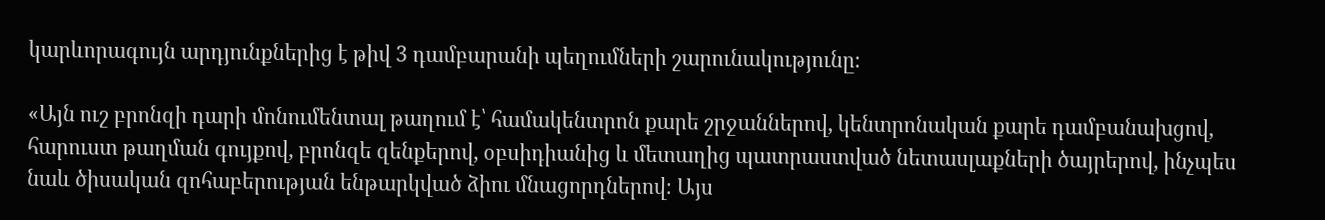կարևորագույն արդյունքներից է թիվ 3 դամբարանի պեղումների շարունակությունը։

«Այն ուշ բրոնզի դարի մոնումենտալ թաղում է՝ համակենտրոն քարե շրջաններով, կենտրոնական քարե դամբանախցով, հարուստ թաղման գույքով, բրոնզե զենքերով, օբսիդիանից և մետաղից պատրաստված նետասլաքների ծայրերով, ինչպես նաև ծիսական զոհաբերության ենթարկված ձիու մնացորդներով։ Այս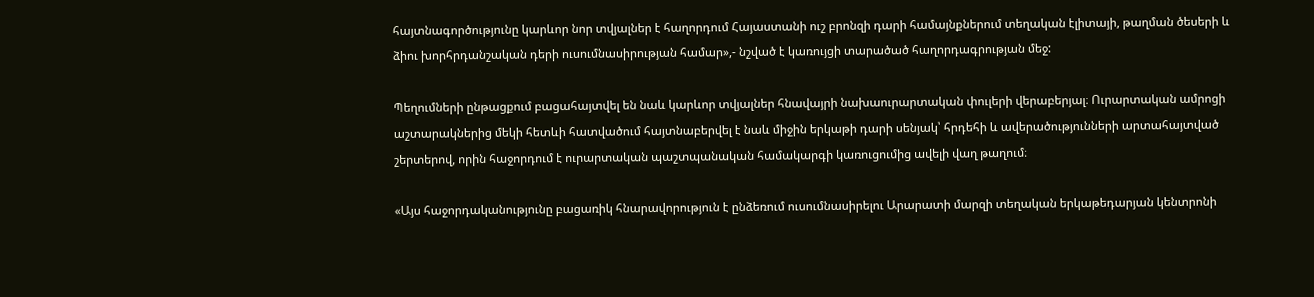հայտնագործությունը կարևոր նոր տվյալներ է հաղորդում Հայաստանի ուշ բրոնզի դարի համայնքներում տեղական էլիտայի, թաղման ծեսերի և ձիու խորհրդանշական դերի ուսումնասիրության համար»,- նշված է կառույցի տարածած հաղորդագրության մեջ:

Պեղումների ընթացքում բացահայտվել են նաև կարևոր տվյալներ հնավայրի նախաուրարտական փուլերի վերաբերյալ։ Ուրարտական ամրոցի աշտարակներից մեկի հետևի հատվածում հայտնաբերվել է նաև միջին երկաթի դարի սենյակ՝ հրդեհի և ավերածությունների արտահայտված շերտերով, որին հաջորդում է ուրարտական պաշտպանական համակարգի կառուցումից ավելի վաղ թաղում։

«Այս հաջորդականությունը բացառիկ հնարավորություն է ընձեռում ուսումնասիրելու Արարատի մարզի տեղական երկաթեդարյան կենտրոնի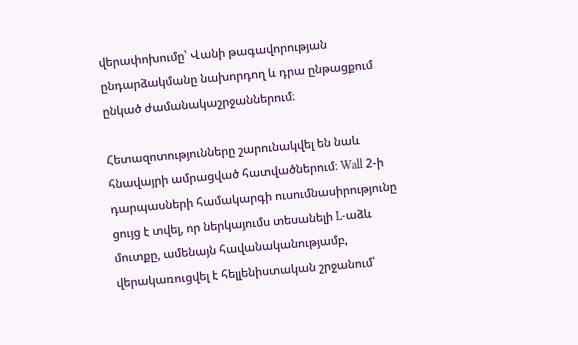վերափոխումը՝ Վանի թագավորության ընդարձակմանը նախորդող և դրա ընթացքում ընկած ժամանակաշրջաններում։

Հետազոտությունները շարունակվել են նաև հնավայրի ամրացված հատվածներում։ Wall 2-ի դարպասների համակարգի ուսումնասիրությունը ցույց է տվել, որ ներկայումս տեսանելի L-աձև մուտքը, ամենայն հավանականությամբ, վերակառուցվել է հելլենիստական շրջանում՝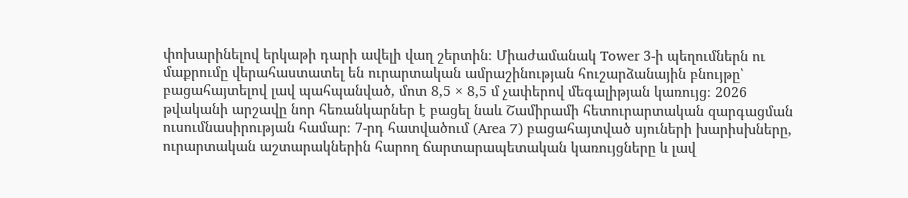փոխարինելով երկաթի դարի ավելի վաղ շերտին։ Միաժամանակ Tower 3-ի պեղումներն ու մաքրումը վերահաստատել են ուրարտական ամրաշինության հուշարձանային բնույթը՝ բացահայտելով լավ պահպանված, մոտ 8,5 × 8,5 մ չափերով մեգալիթյան կառույց։ 2026 թվականի արշավը նոր հեռանկարներ է բացել նաև Շամիրամի հետուրարտական զարգացման ուսումնասիրության համար։ 7-րդ հատվածում (Area 7) բացահայտված սյուների խարիսխները, ուրարտական աշտարակներին հարող ճարտարապետական կառույցները և լավ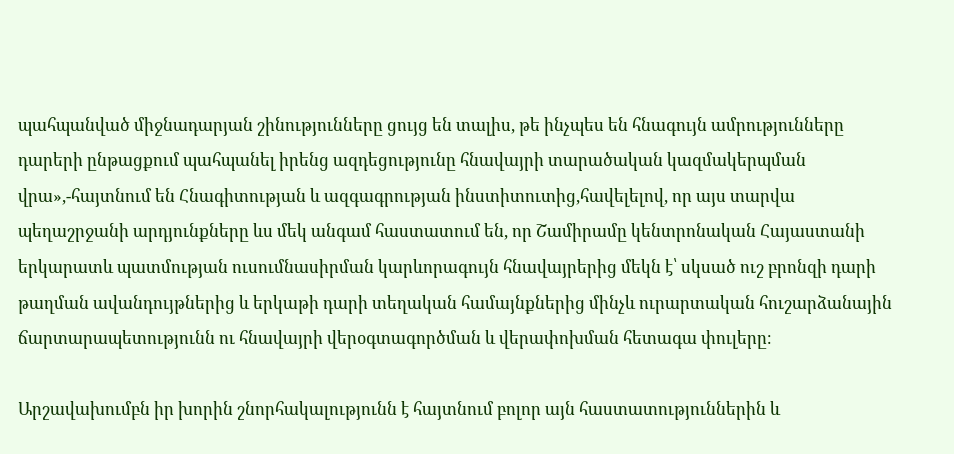պահպանված միջնադարյան շինությունները ցույց են տալիս, թե ինչպես են հնագույն ամրությունները դարերի ընթացքում պահպանել իրենց ազդեցությունը հնավայրի տարածական կազմակերպման վրա»,-հայտնում են Հնագիտության և ազգագրության ինստիտուտից,հավելելով, որ այս տարվա պեղաշրջանի արդյունքները ևս մեկ անգամ հաստատում են, որ Շամիրամը կենտրոնական Հայաստանի երկարատև պատմության ուսումնասիրման կարևորագույն հնավայրերից մեկն է՝ սկսած ուշ բրոնզի դարի թաղման ավանդույթներից և երկաթի դարի տեղական համայնքներից մինչև ուրարտական հուշարձանային ճարտարապետությունն ու հնավայրի վերօգտագործման և վերափոխման հետագա փուլերը։

Արշավախումբն իր խորին շնորհակալությունն է հայտնում բոլոր այն հաստատություններին և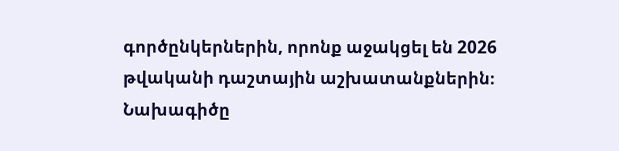գործընկերներին, որոնք աջակցել են 2026 թվականի դաշտային աշխատանքներին։ Նախագիծը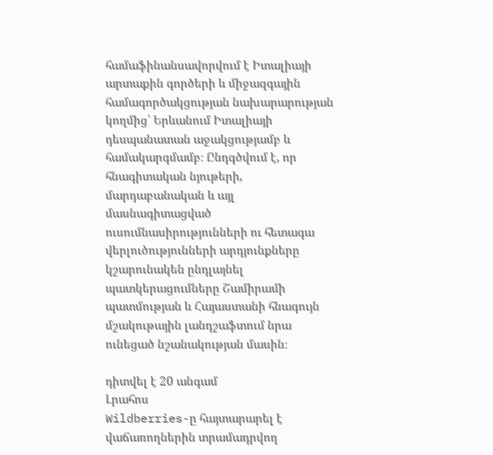համաֆինանսավորվում է Իտալիայի արտաքին գործերի և միջազգային համագործակցության նախարարության կողմից՝ Երևանում Իտալիայի դեսպանատան աջակցությամբ և համակարգմամբ։ Ընդգծվում է, որ հնագիտական նյութերի, մարդաբանական և այլ մասնագիտացված ուսումնասիրությունների ու հետագա վերլուծությունների արդյունքները կշարունակեն ընդլայնել պատկերացումները Շամիրամի պատմության և Հայաստանի հնագույն մշակութային լանդշաֆտում նրա ունեցած նշանակության մասին։

դիտվել է 20 անգամ
Լրահոս
Wildberries-ը հայտարարել է վաճառողներին տրամադրվող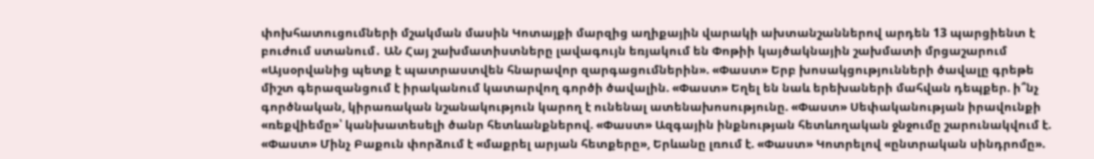փոխհատուցումների մշակման մասին Կոտայքի մարզից աղիքային վարակի ախտանշաններով արդեն 13 պարցիենտ է բուժում ստանում․ ԱՆ Հայ շախմատիստները լավագույն եռյակում են Փոթիի կայծակնային շախմատի մրցաշարում «Այսօրվանից պետք է պատրաստվեն հնարավոր զարգացումներին». «Փաստ» Երբ խոսակցությունների ծավալը գրեթե միշտ գերազանցում է իրականում կատարվող գործի ծավալին. «Փաստ» Եղել են նաև երեխաների մահվան դեպքեր. ի՞նչ գործնական, կիրառական նշանակություն կարող է ունենալ ատենախոսությունը. «Փաստ» Սեփականության իրավունքի «ռեքվիեմը»՝ կանխատեսելի ծանր հետևանքներով. «Փաստ» Ազգային ինքնության հետևողական ջնջումը շարունակվում է. «Փաստ» Մինչ Բաքուն փորձում է «մաքրել արյան հետքերը», Երևանը լռում է. «Փաստ» Կոտրելով «ընտրական սինդրոմը».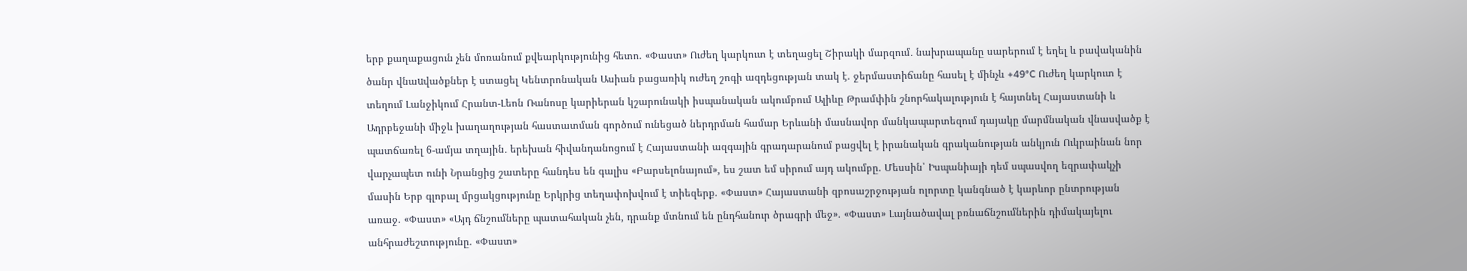երբ քաղաքացուն չեն մոռանում քվեարկությունից հետո. «Փաստ» Ուժեղ կարկուտ է տեղացել Շիրակի մարզում․ նախրապանը սարերում է եղել և բավականին ծանր վնաuվածքներ է ստացել Կենտրոնական Ասիան բացառիկ ուժեղ շոգի ազդեցության տակ է. ջերմաստիճանը հասել է մինչև +49°C Ուժեղ կարկուտ է տեղում Լանջիկում Հրանտ-Լեոն Ռանոսը կարիերան կշարունակի իսպանական ակումբում Ալիևը Թրամփին շնորհակալություն է հայտնել Հայաստանի և Ադրբեջանի միջև խաղաղության հաստատման գործում ունեցած ներդրման համար Երևանի մասնավոր մանկապարտեզում դայակը մարմնական վնասվածք է պատճառել 6-ամյա տղային․ երեխան հիվանդանոցում է Հայաստանի ազգային գրադարանում բացվել է իրանական գրականության անկյուն Ուկրաինան նոր վարչապետ ունի Նրանցից շատերը հանդես են գալիս «Բարսելոնայում», ես շատ եմ սիրում այդ ակումբը. Մեսսին՝ Իսպանիայի դեմ սպասվող եզրափակչի մասին Երբ գլոբալ մրցակցությունը Երկրից տեղափոխվում է տիեզերք. «Փաստ» Հայաստանի զբոսաշրջության ոլորտը կանգնած է կարևոր ընտրության առաջ. «Փաստ» «Այդ ճնշումները պատահական չեն, դրանք մտնում են ընդհանուր ծրագրի մեջ». «Փաստ» Լայնածավալ բռնաճնշումներին դիմակայելու անհրաժեշտությունը. «Փաստ»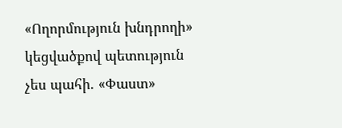«Ողորմություն խնդրողի» կեցվածքով պետություն չես պահի. «Փաստ»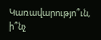Կառավարությո՞ւն, ի՞նչ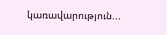կառավարություն...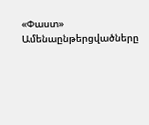«Փաստ»
Ամենաընթերցվածները